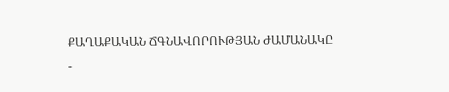ՔԱՂԱՔԱԿԱՆ ՃԳՆԱՎՈՐՈՒԹՅԱՆ ԺԱՄԱՆԱԿԸ
-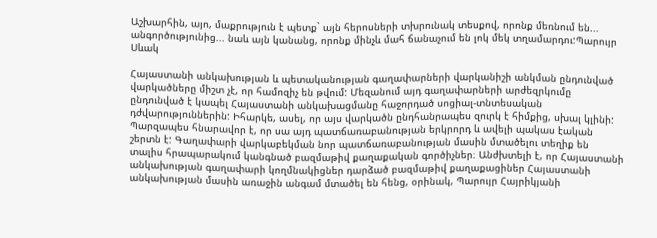Աշխարհին, այո, մաքրություն է պետք` այն հերոսների տխրունակ տեսքով, որոնք մեռնում են... անգործությունից... նաև այն կանանց, որոնք մինչև մահ ճանաչում են լոկ մեկ տղամարդու:Պարույր Սևակ

Հայաստանի անկախության և պետականության գաղափարների վարկանիշի անկման ընդունված վարկածները միշտ չէ, որ համոզիչ են թվում: Մեզանում այդ գաղափարների արժեզրկումը ընդունված է կապել Հայաստանի անկախացմանը հաջորդած սոցիալ-տնտեսական դժվարություններին: Իհարկե, ասել, որ այս վարկածն ընդհանրապես զուրկ է հիմքից, սխալ կլինի: Պարզապես հնարավոր է, որ սա այդ պատճառաբանության երկրորդ և ավելի պակաս էական շերտն է: Գաղափարի վարկաբեկման նոր պատճառաբանության մասին մտածելու տեղիք են տալիս հրապարակում կանգնած բազմաթիվ քաղաքական գործիչներ։ Անժխտելի է, որ Հայաստանի անկախության գաղափարի կողմնակիցներ դարձած բազմաթիվ քաղաքացիներ Հայաստանի անկախության մասին առաջին անգամ մտածել են հենց, օրինակ, Պարույր Հայրիկյանի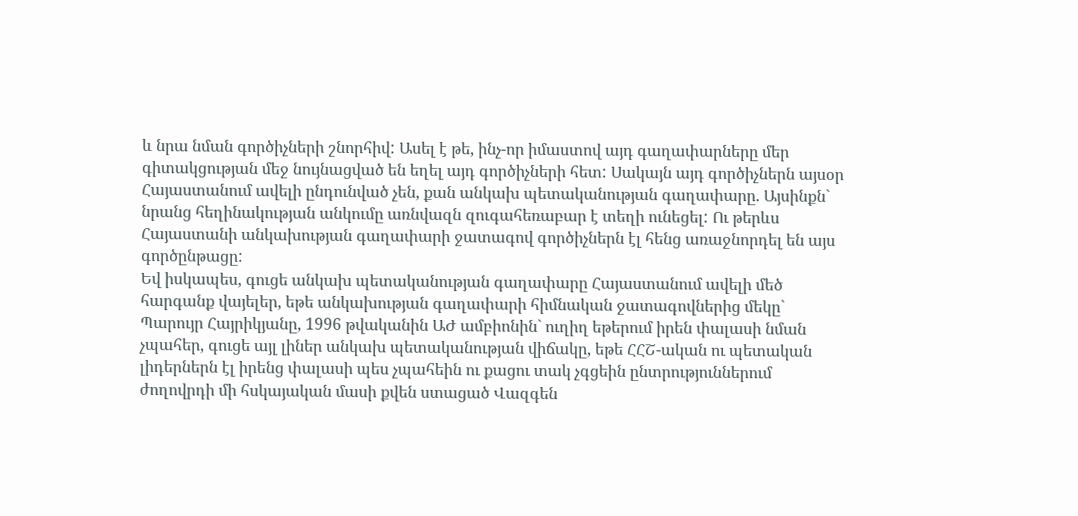և նրա նման գործիչների շնորհիվ: Ասել է թե, ինչ-որ իմաստով այդ գաղափարները մեր գիտակցության մեջ նույնացված են եղել այդ գործիչների հետ: Սակայն այդ գործիչներն այսօր Հայաստանում ավելի ընդունված չեն, քան անկախ պետականության գաղափարը. Այսինքն` նրանց հեղինակության անկումը առնվազն զուգահեռաբար է տեղի ունեցել: Ու թերևս Հայաստանի անկախության գաղափարի ջատագով գործիչներն էլ հենց առաջնորդել են այս գործընթացը:
Եվ իսկապես, գուցե անկախ պետականության գաղափարը Հայաստանում ավելի մեծ հարգանք վայելեր, եթե անկախության գաղափարի հիմնական ջատագովներից մեկը` Պարույր Հայրիկյանը, 1996 թվականին ԱԺ ամբիոնին` ուղիղ եթերում իրեն փալասի նման չպահեր, գուցե այլ լիներ անկախ պետականության վիճակը, եթե ՀՀՇ-ական ու պետական լիդերներն էլ իրենց փալասի պես չպահեին ու քացու տակ չգցեին ընտրություններում ժողովրդի մի հսկայական մասի քվեն ստացած Վազգեն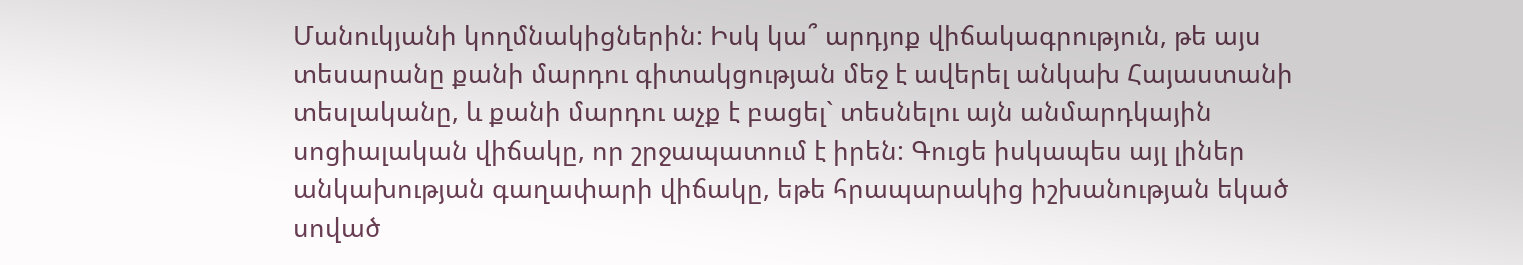Մանուկյանի կողմնակիցներին: Իսկ կա՞ արդյոք վիճակագրություն, թե այս տեսարանը քանի մարդու գիտակցության մեջ է ավերել անկախ Հայաստանի տեսլականը, և քանի մարդու աչք է բացել` տեսնելու այն անմարդկային սոցիալական վիճակը, որ շրջապատում է իրեն: Գուցե իսկապես այլ լիներ անկախության գաղափարի վիճակը, եթե հրապարակից իշխանության եկած սոված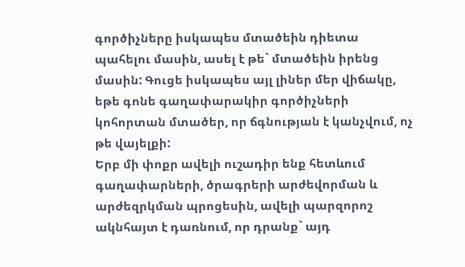գործիչները իսկապես մտածեին դիետա պահելու մասին, ասել է թե` մտածեին իրենց մասին: Գուցե իսկապես այլ լիներ մեր վիճակը, եթե գոնե գաղափարակիր գործիչների կոհորտան մտածեր, որ ճգնության է կանչվում, ոչ թե վայելքի:
Երբ մի փոքր ավելի ուշադիր ենք հետևում գաղափարների, ծրագրերի արժեվորման և արժեզրկման պրոցեսին, ավելի պարզորոշ ակնհայտ է դառնում, որ դրանք` այդ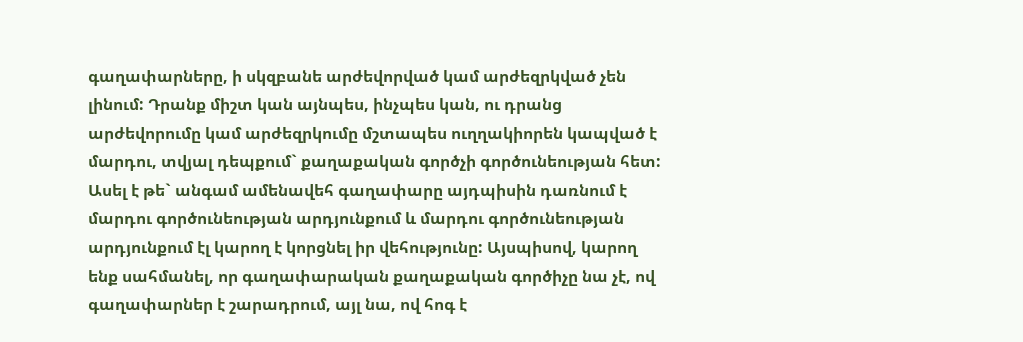գաղափարները, ի սկզբանե արժեվորված կամ արժեզրկված չեն լինում: Դրանք միշտ կան այնպես, ինչպես կան, ու դրանց արժեվորումը կամ արժեզրկումը մշտապես ուղղակիորեն կապված է մարդու, տվյալ դեպքում` քաղաքական գործչի գործունեության հետ: Ասել է թե` անգամ ամենավեհ գաղափարը այդպիսին դառնում է մարդու գործունեության արդյունքում և մարդու գործունեության արդյունքում էլ կարող է կորցնել իր վեհությունը: Այսպիսով, կարող ենք սահմանել, որ գաղափարական քաղաքական գործիչը նա չէ, ով գաղափարներ է շարադրում, այլ նա, ով հոգ է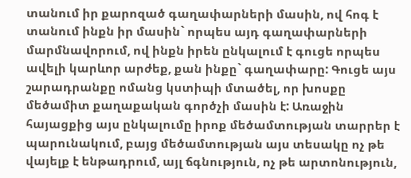տանում իր քարոզած գաղափարների մասին, ով հոգ է տանում ինքն իր մասին` որպես այդ գաղափարների մարմնավորում, ով ինքն իրեն ընկալում է գուցե որպես ավելի կարևոր արժեք, քան ինքը` գաղափարը: Գուցե այս շարադրանքը ոմանց կստիպի մտածել, որ խոսքը մեծամիտ քաղաքական գործչի մասին է: Առաջին հայացքից այս ընկալումը իրոք մեծամտության տարրեր է պարունակում, բայց մեծամտության այս տեսակը ոչ թե վայելք է ենթադրում, այլ ճգնություն, ոչ թե արտոնություն,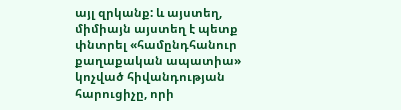այլ զրկանք: և այստեղ, միմիայն այստեղ է պետք փնտրել «համընդհանուր քաղաքական ապատիա» կոչված հիվանդության հարուցիչը, որի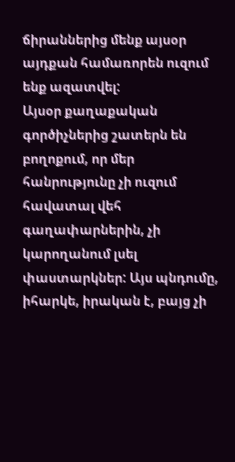ճիրաններից մենք այսօր այդքան համառորեն ուզում ենք ազատվել:
Այսօր քաղաքական գործիչներից շատերն են բողոքում, որ մեր հանրությունը չի ուզում հավատալ վեհ գաղափարներին, չի կարողանում լսել փաստարկներ: Այս պնդումը, իհարկե, իրական է, բայց չի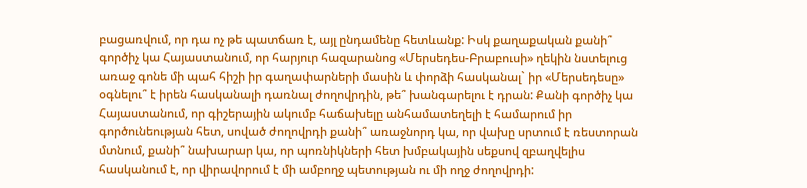բացառվում, որ դա ոչ թե պատճառ է, այլ ընդամենը հետևանք: Իսկ քաղաքական քանի՞ գործիչ կա Հայաստանում, որ հարյուր հազարանոց «Մերսեդես-Բրաբուսի» ղեկին նստելուց առաջ գոնե մի պահ հիշի իր գաղափարների մասին և փորձի հասկանալ` իր «Մերսեդեսը» օգնելու՞ է իրեն հասկանալի դառնալ ժողովրդին, թե՞ խանգարելու է դրան: Քանի գործիչ կա Հայաստանում, որ գիշերային ակումբ հաճախելը անհամատեղելի է համարում իր գործունեության հետ, սոված ժողովրդի քանի՞ առաջնորդ կա, որ վախը սրտում է ռեստորան մտնում, քանի՞ նախարար կա, որ պոռնիկների հետ խմբակային սեքսով զբաղվելիս հասկանում է, որ վիրավորում է մի ամբողջ պետության ու մի ողջ ժողովրդի: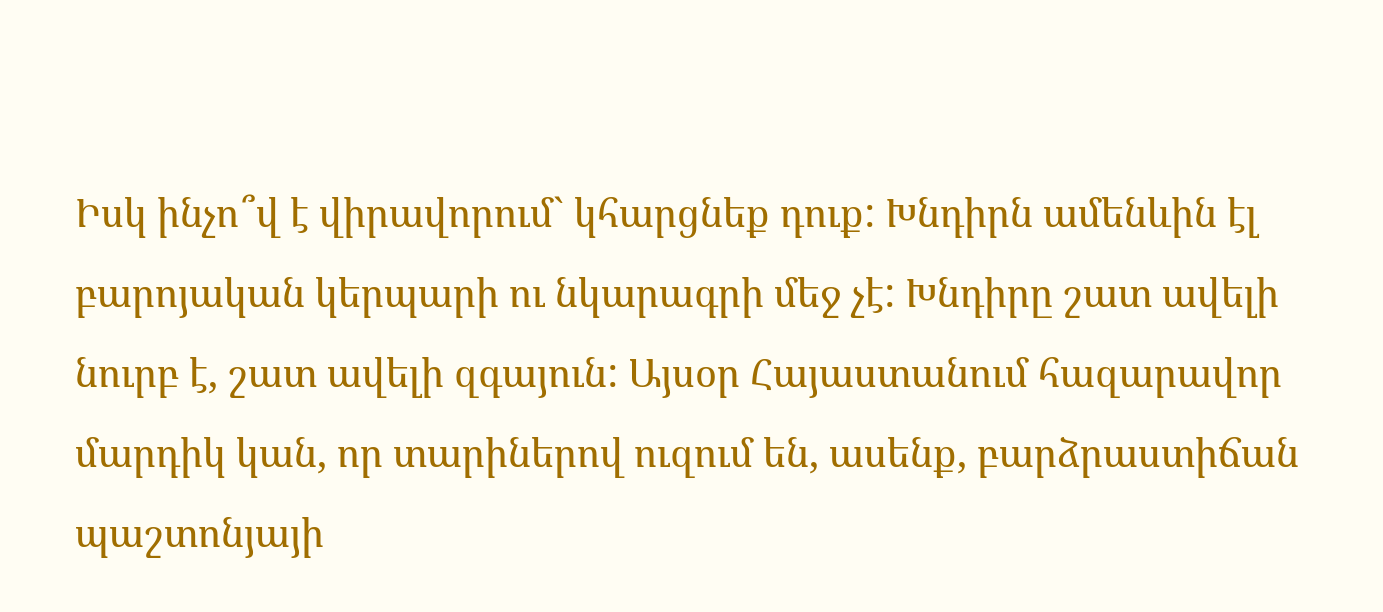Իսկ ինչո՞վ է վիրավորում` կհարցնեք դուք: Խնդիրն ամենևին էլ բարոյական կերպարի ու նկարագրի մեջ չէ: Խնդիրը շատ ավելի նուրբ է, շատ ավելի զգայուն: Այսօր Հայաստանում հազարավոր մարդիկ կան, որ տարիներով ուզում են, ասենք, բարձրաստիճան պաշտոնյայի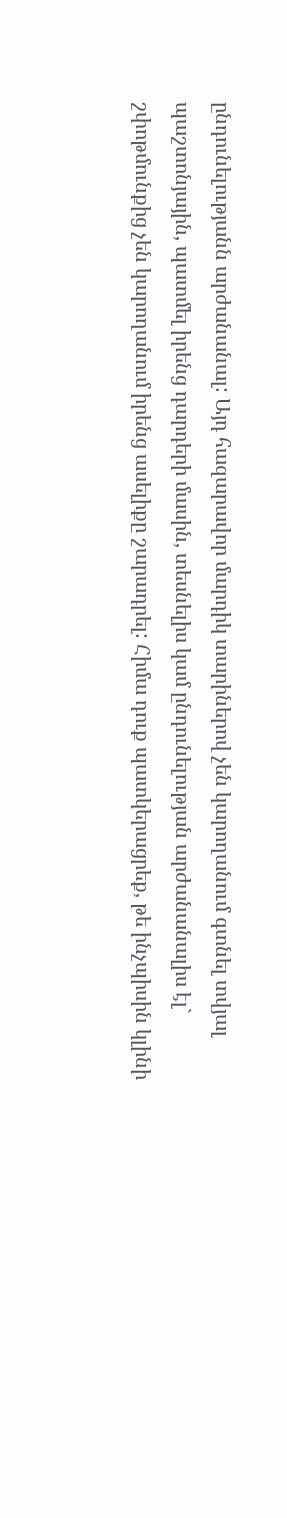ընդունելությանն արժանանալ: Այդ հազարավոր մարդիկ տարիներով չեն կարողանում գտնել տվյալ պաշտոնյային, պատմել իրենց դարդերի մասին, տեսնելիս կամ ընդունելության արժանանալիս էլ` շփոթմունքից չեն կարողանում իրենց ասելիքը շարադրել: Հիմա դուք պատկերացրեք, թե ինչպիսին կլինի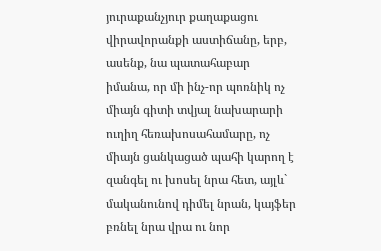յուրաքանչյուր քաղաքացու վիրավորանքի աստիճանը, երբ, ասենք, նա պատահաբար իմանա, որ մի ինչ-որ պոռնիկ ոչ միայն գիտի տվյալ նախարարի ուղիղ հեռախոսահամարը, ոչ միայն ցանկացած պահի կարող է զանգել ու խոսել նրա հետ, այլև` մականունով դիմել նրան, կայֆեր բռնել նրա վրա ու նոր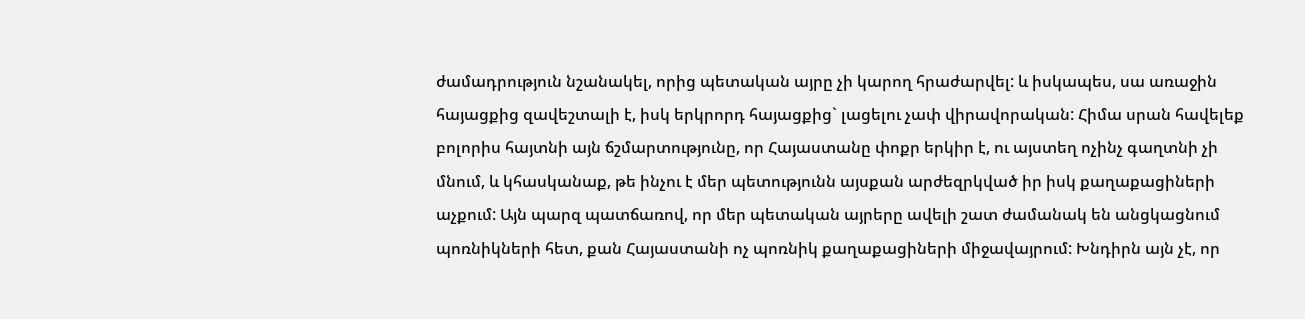ժամադրություն նշանակել, որից պետական այրը չի կարող հրաժարվել: և իսկապես, սա առաջին հայացքից զավեշտալի է, իսկ երկրորդ հայացքից` լացելու չափ վիրավորական: Հիմա սրան հավելեք բոլորիս հայտնի այն ճշմարտությունը, որ Հայաստանը փոքր երկիր է, ու այստեղ ոչինչ գաղտնի չի մնում, և կհասկանաք, թե ինչու է մեր պետությունն այսքան արժեզրկված իր իսկ քաղաքացիների աչքում: Այն պարզ պատճառով, որ մեր պետական այրերը ավելի շատ ժամանակ են անցկացնում պոռնիկների հետ, քան Հայաստանի ոչ պոռնիկ քաղաքացիների միջավայրում: Խնդիրն այն չէ, որ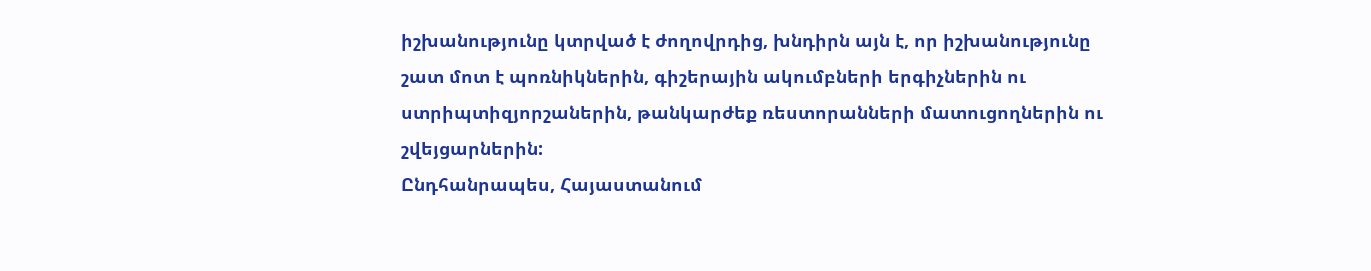իշխանությունը կտրված է ժողովրդից, խնդիրն այն է, որ իշխանությունը շատ մոտ է պոռնիկներին, գիշերային ակումբների երգիչներին ու ստրիպտիզյորշաներին, թանկարժեք ռեստորանների մատուցողներին ու շվեյցարներին:
Ընդհանրապես, Հայաստանում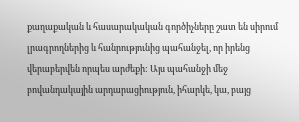քաղաքական և հասարակական գործիչները շատ են սիրում լրագրողներից և հանրությունից պահանջել, որ իրենց վերաբերվեն որպես արժեքի: Այս պահանջի մեջ բովանդակային արդարացիություն, իհարկե, կա, բայց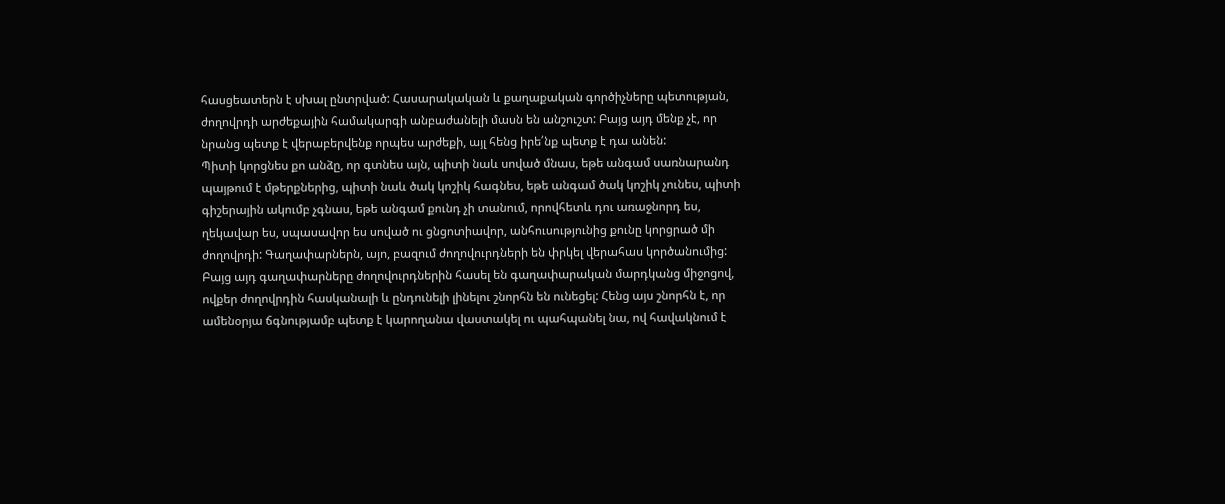հասցեատերն է սխալ ընտրված: Հասարակական և քաղաքական գործիչները պետության, ժողովրդի արժեքային համակարգի անբաժանելի մասն են անշուշտ: Բայց այդ մենք չէ, որ նրանց պետք է վերաբերվենք որպես արժեքի, այլ հենց իրե՛նք պետք է դա անեն:
Պիտի կորցնես քո անձը, որ գտնես այն, պիտի նաև սոված մնաս, եթե անգամ սառնարանդ պայթում է մթերքներից, պիտի նաև ծակ կոշիկ հագնես, եթե անգամ ծակ կոշիկ չունես, պիտի գիշերային ակումբ չգնաս, եթե անգամ քունդ չի տանում, որովհետև դու առաջնորդ ես, ղեկավար ես, սպասավոր ես սոված ու ցնցոտիավոր, անհուսությունից քունը կորցրած մի ժողովրդի: Գաղափարներն, այո, բազում ժողովուրդների են փրկել վերահաս կործանումից: Բայց այդ գաղափարները ժողովուրդներին հասել են գաղափարական մարդկանց միջոցով, ովքեր ժողովրդին հասկանալի և ընդունելի լինելու շնորհն են ունեցել: Հենց այս շնորհն է, որ ամենօրյա ճգնությամբ պետք է կարողանա վաստակել ու պահպանել նա, ով հավակնում է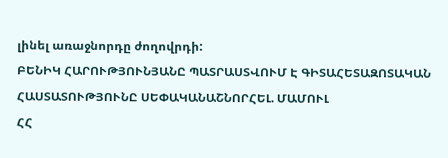լինել առաջնորդը ժողովրդի:
ԲԵՆԻԿ ՀԱՐՈՒԹՅՈՒՆՅԱՆԸ ՊԱՏՐԱՍՏՎՈՒՄ Է ԳԻՏԱՀԵՏԱԶՈՏԱԿԱՆ ՀԱՍՏԱՏՈՒԹՅՈՒՆԸ ՍԵՓԱԿԱՆԱՇՆՈՐՀԵԼ. ՄԱՄՈՒԼ
ՀՀ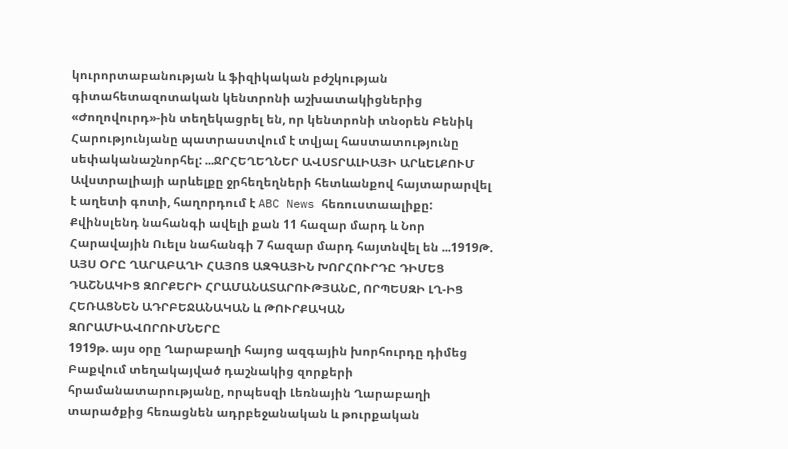կուրորտաբանության և ֆիզիկական բժշկության գիտահետազոտական կենտրոնի աշխատակիցներից «Ժողովուրդ»-ին տեղեկացրել են, որ կենտրոնի տնօրեն Բենիկ Հարությունյանը պատրաստվում է տվյալ հաստատությունը սեփականաշնորհել: ...ՋՐՀԵՂԵՂՆԵՐ ԱՎՍՏՐԱԼԻԱՅԻ ԱՐևԵԼՔՈՒՄ
Ավստրալիայի արևելքը ջրհեղեղների հետևանքով հայտարարվել է աղետի գոտի, հաղորդում է ABC News հեռուստաալիքը: Քվինսլենդ նահանգի ավելի քան 11 հազար մարդ և Նոր Հարավային Ուելս նահանգի 7 հազար մարդ հայտնվել են ...1919Թ. ԱՅՍ ՕՐԸ ՂԱՐԱԲԱՂԻ ՀԱՅՈՑ ԱԶԳԱՅԻՆ ԽՈՐՀՈՒՐԴԸ ԴԻՄԵՑ ԴԱՇՆԱԿԻՑ ԶՈՐՔԵՐԻ ՀՐԱՄԱՆԱՏԱՐՈՒԹՅԱՆԸ, ՈՐՊԵՍԶԻ ԼՂ-ԻՑ ՀԵՌԱՑՆԵՆ ԱԴՐԲԵՋԱՆԱԿԱՆ և ԹՈՒՐՔԱԿԱՆ ԶՈՐԱՄԻԱՎՈՐՈՒՄՆԵՐԸ
1919թ. այս օրը Ղարաբաղի հայոց ազգային խորհուրդը դիմեց Բաքվում տեղակայված դաշնակից զորքերի հրամանատարությանը, որպեսզի Լեռնային Ղարաբաղի տարածքից հեռացնեն ադրբեջանական և թուրքական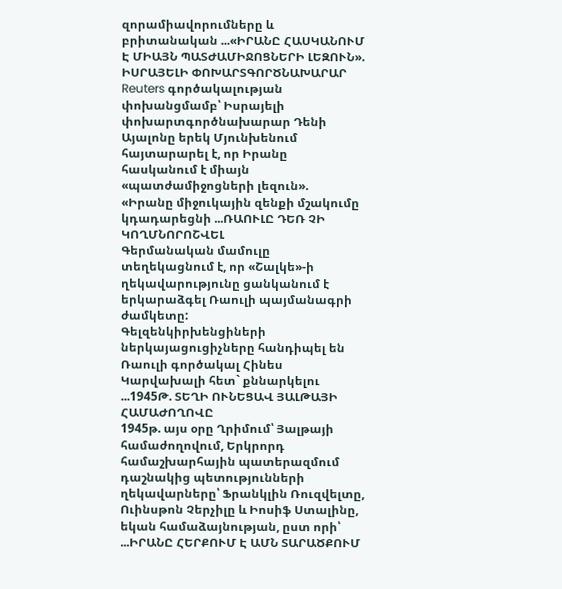զորամիավորումները և բրիտանական ...«ԻՐԱՆԸ ՀԱՍԿԱՆՈՒՄ Է ՄԻԱՅՆ ՊԱՏԺԱՄԻՋՈՑՆԵՐԻ ԼԵԶՈՒՆ». ԻՍՐԱՅԵԼԻ ՓՈԽԱՐՏԳՈՐԾՆԱԽԱՐԱՐ
Reuters գործակալության փոխանցմամբ՝ Իսրայելի փոխարտգործնախարար Դենի Այալոնը երեկ Մյունխենում հայտարարել է, որ Իրանը հասկանում է միայն «պատժամիջոցների լեզուն».
«Իրանը միջուկային զենքի մշակումը կդադարեցնի ...ՌԱՈՒԼԸ ԴԵՌ ՉԻ ԿՈՂՄՆՈՐՈՇՎԵԼ
Գերմանական մամուլը տեղեկացնում է, որ «Շալկե»-ի ղեկավարությունը ցանկանում է երկարաձգել Ռաուլի պայմանագրի ժամկետը:
Գելզենկիրխենցիների ներկայացուցիչները հանդիպել են Ռաուլի գործակալ Հինես Կարվախալի հետ` քննարկելու ...1945Թ. ՏԵՂԻ ՈՒՆԵՑԱՎ ՅԱԼԹԱՅԻ ՀԱՄԱԺՈՂՈՎԸ
1945թ. այս օրը Ղրիմում՝ Յալթայի համաժողովում, Երկրորդ համաշխարհային պատերազմում դաշնակից պետությունների ղեկավարները՝ Ֆրանկլին Ռուզվելտը, Ուինսթոն Չերչիլը և Իոսիֆ Ստալինը, եկան համաձայնության, ըստ որի՝ ...ԻՐԱՆԸ ՀԵՐՔՈՒՄ Է ԱՄՆ ՏԱՐԱԾՔՈՒՄ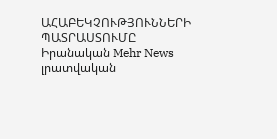ԱՀԱԲԵԿՉՈՒԹՅՈՒՆՆԵՐԻ ՊԱՏՐԱՍՏՈՒՄԸ
Իրանական Mehr News լրատվական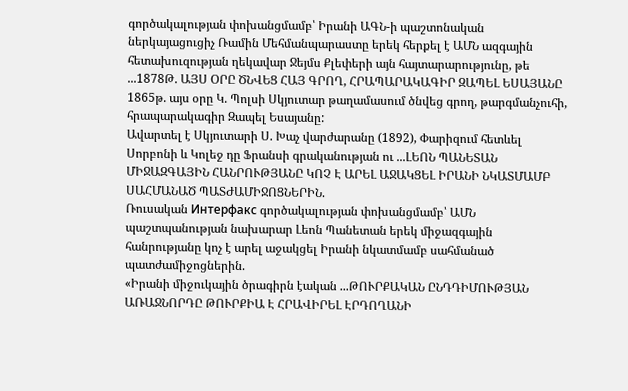գործակալության փոխանցմամբ՝ Իրանի ԱԳՆ-ի պաշտոնական ներկայացուցիչ Ռամին Մեհմանպարաստը երեկ հերքել է ԱՄՆ ազգային հետախուզության ղեկավար Ջեյմս Քլեփերի այն հայտարարությունը, թե ...1878Թ. ԱՅՍ ՕՐԸ ԾՆՎԵՑ ՀԱՅ ԳՐՈՂ, ՀՐԱՊԱՐԱԿԱԳԻՐ ԶԱՊԵԼ ԵՍԱՅԱՆԸ
1865թ. այս օրը Կ. Պոլսի Սկյուտար թաղամասում ծնվեց գրող, թարգմանչուհի, հրապարակագիր Զապել Եսայանը:
Ավարտել է Սկյուտարի Ս. Խաչ վարժարանը (1892), Փարիզում հետևել Սորբոնի և Կոլեջ դը Ֆրանսի գրականության ու ...ԼԵՈՆ ՊԱՆԵՏԱՆ ՄԻՋԱԶԳԱՅԻՆ ՀԱՆՐՈՒԹՅԱՆԸ ԿՈՉ Է ԱՐԵԼ ԱՋԱԿՑԵԼ ԻՐԱՆԻ ՆԿԱՏՄԱՄԲ ՍԱՀՄԱՆԱԾ ՊԱՏԺԱՄԻՋՈՑՆԵՐԻՆ.
Ռուսական Интерфакс գործակալության փոխանցմամբ՝ ԱՄՆ պաշտպանության նախարար Լեոն Պանետան երեկ միջազգային հանրությանը կոչ է արել աջակցել Իրանի նկատմամբ սահմանած պատժամիջոցներին.
«Իրանի միջուկային ծրագիրն էական ...ԹՈՒՐՔԱԿԱՆ ԸՆԴԴԻՄՈՒԹՅԱՆ ԱՌԱՋՆՈՐԴԸ ԹՈՒՐՔԻԱ Է ՀՐԱՎԻՐԵԼ ԷՐԴՈՂԱՆԻ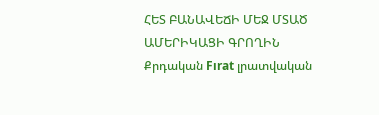ՀԵՏ ԲԱՆԱՎԵՃԻ ՄԵՋ ՄՏԱԾ ԱՄԵՐԻԿԱՑԻ ԳՐՈՂԻՆ
Քրդական Fırat լրատվական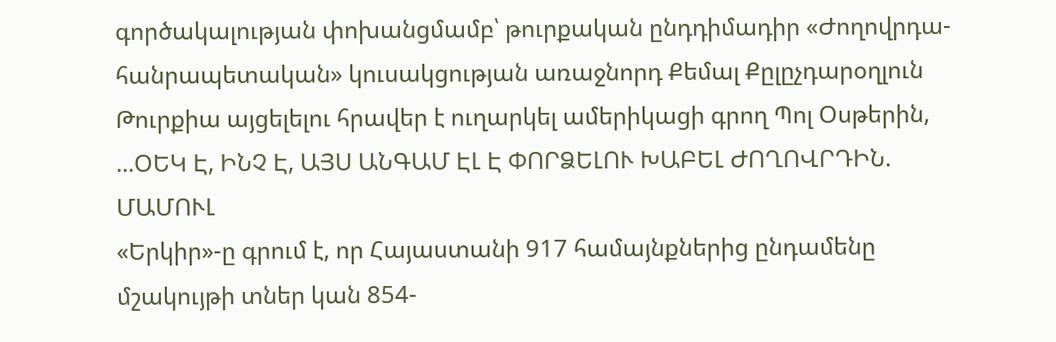գործակալության փոխանցմամբ՝ թուրքական ընդդիմադիր «Ժողովրդա-հանրապետական» կուսակցության առաջնորդ Քեմալ Քըլըչդարօղլուն Թուրքիա այցելելու հրավեր է ուղարկել ամերիկացի գրող Պոլ Օսթերին, ...ՕԵԿ Է, ԻՆՉ Է, ԱՅՍ ԱՆԳԱՄ ԷԼ Է ՓՈՐՁԵԼՈՒ ԽԱԲԵԼ ԺՈՂՈՎՐԴԻՆ. ՄԱՄՈՒԼ
«Երկիր»-ը գրում է, որ Հայաստանի 917 համայնքներից ընդամենը մշակույթի տներ կան 854-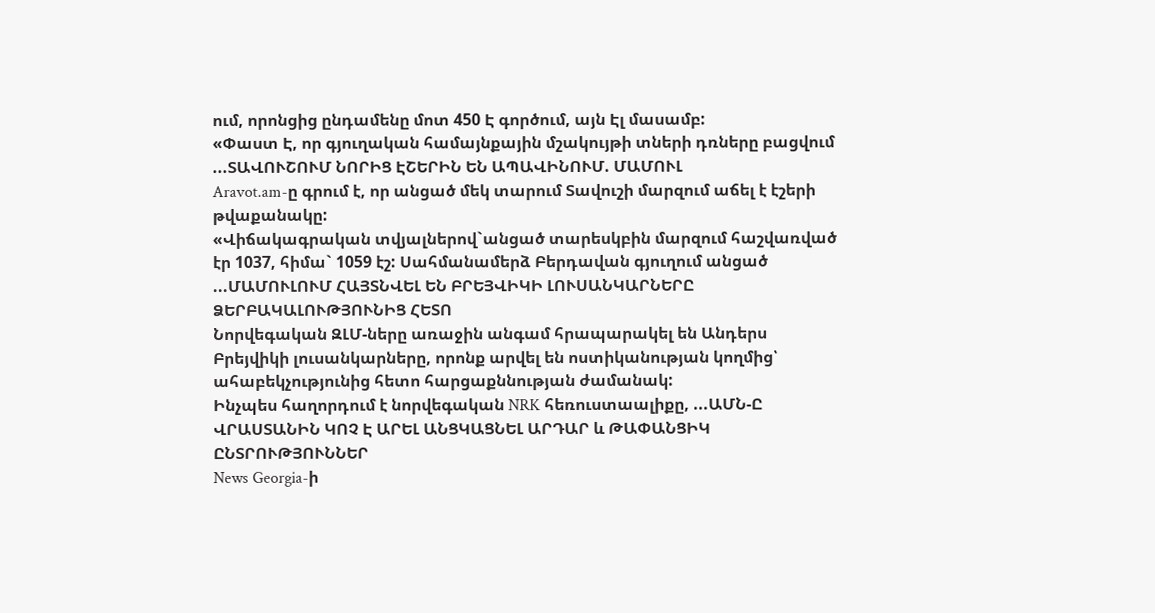ում, որոնցից ընդամենը մոտ 450 Է գործում, այն Էլ մասամբ:
«Փաստ Է, որ գյուղական համայնքային մշակույթի տների դռները բացվում ...ՏԱՎՈՒՇՈՒՄ ՆՈՐԻՑ ԷՇԵՐԻՆ ԵՆ ԱՊԱՎԻՆՈՒՄ. ՄԱՄՈՒԼ
Aravot.am-ը գրում է, որ անցած մեկ տարում Տավուշի մարզում աճել է էշերի թվաքանակը:
«Վիճակագրական տվյալներով`անցած տարեսկբին մարզում հաշվառված էր 1037, հիմա` 1059 էշ: Սահմանամերձ Բերդավան գյուղում անցած ...ՄԱՄՈՒԼՈՒՄ ՀԱՅՏՆՎԵԼ ԵՆ ԲՐԵՅՎԻԿԻ ԼՈՒՍԱՆԿԱՐՆԵՐԸ ՁԵՐԲԱԿԱԼՈՒԹՅՈՒՆԻՑ ՀԵՏՈ
Նորվեգական ԶԼՄ-ները առաջին անգամ հրապարակել են Անդերս Բրեյվիկի լուսանկարները, որոնք արվել են ոստիկանության կողմից՝ ահաբեկչությունից հետո հարցաքննության ժամանակ:
Ինչպես հաղորդում է նորվեգական NRK հեռուստաալիքը, ...ԱՄՆ-Ը ՎՐԱՍՏԱՆԻՆ ԿՈՉ Է ԱՐԵԼ ԱՆՑԿԱՑՆԵԼ ԱՐԴԱՐ և ԹԱՓԱՆՑԻԿ ԸՆՏՐՈՒԹՅՈՒՆՆԵՐ
News Georgia-ի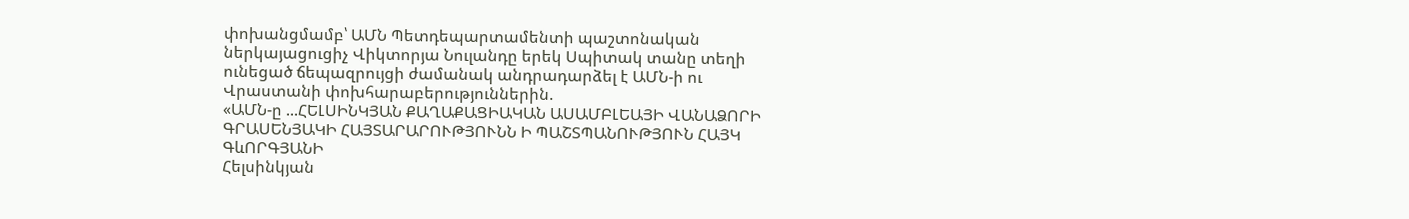փոխանցմամբ՝ ԱՄՆ Պետդեպարտամենտի պաշտոնական ներկայացուցիչ Վիկտորյա Նուլանդը երեկ Սպիտակ տանը տեղի ունեցած ճեպազրույցի ժամանակ անդրադարձել է ԱՄՆ-ի ու Վրաստանի փոխհարաբերություններին.
«ԱՄՆ-ը ...ՀԵԼՍԻՆԿՅԱՆ ՔԱՂԱՔԱՑԻԱԿԱՆ ԱՍԱՄԲԼԵԱՅԻ ՎԱՆԱՁՈՐԻ ԳՐԱՍԵՆՅԱԿԻ ՀԱՅՏԱՐԱՐՈՒԹՅՈՒՆՆ Ի ՊԱՇՏՊԱՆՈՒԹՅՈՒՆ ՀԱՅԿ ԳևՈՐԳՅԱՆԻ
Հելսինկյան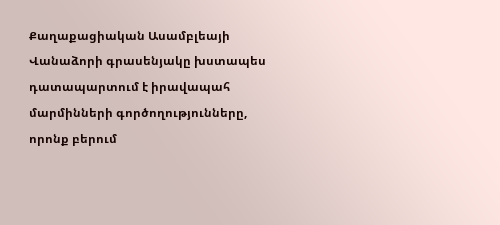Քաղաքացիական Ասամբլեայի Վանաձորի գրասենյակը խստապես դատապարտում է իրավապահ մարմինների գործողությունները, որոնք բերում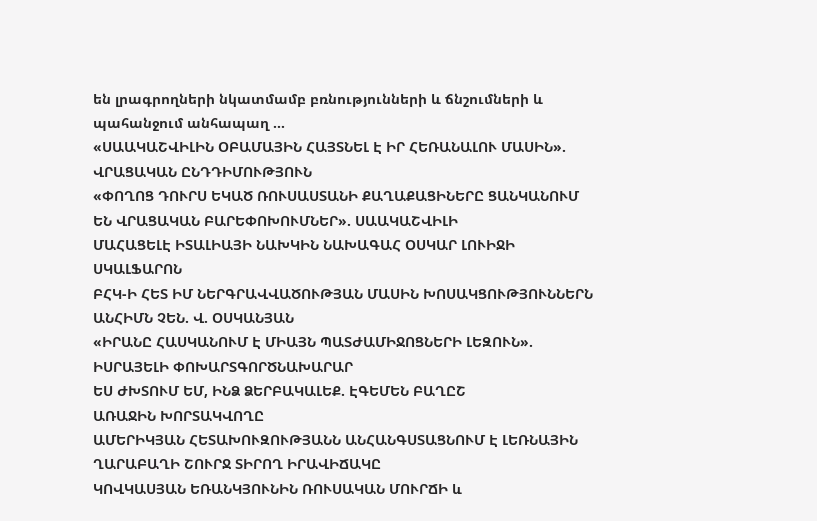են լրագրողների նկատմամբ բռնությունների և ճնշումների և պահանջում անհապաղ ...
«ՍԱԱԿԱՇՎԻԼԻՆ ՕԲԱՄԱՅԻՆ ՀԱՅՏՆԵԼ Է ԻՐ ՀԵՌԱՆԱԼՈՒ ՄԱՍԻՆ». ՎՐԱՑԱԿԱՆ ԸՆԴԴԻՄՈՒԹՅՈՒՆ
«ՓՈՂՈՑ ԴՈՒՐՍ ԵԿԱԾ ՌՈՒՍԱՍՏԱՆԻ ՔԱՂԱՔԱՑԻՆԵՐԸ ՑԱՆԿԱՆՈՒՄ ԵՆ ՎՐԱՑԱԿԱՆ ԲԱՐԵՓՈԽՈՒՄՆԵՐ». ՍԱԱԿԱՇՎԻԼԻ
ՄԱՀԱՑԵԼԷ ԻՏԱԼԻԱՅԻ ՆԱԽԿԻՆ ՆԱԽԱԳԱՀ ՕՍԿԱՐ ԼՈՒԻՋԻ ՍԿԱԼՖԱՐՈՆ
ԲՀԿ-Ի ՀԵՏ ԻՄ ՆԵՐԳՐԱՎՎԱԾՈՒԹՅԱՆ ՄԱՍԻՆ ԽՈՍԱԿՑՈՒԹՅՈՒՆՆԵՐՆ ԱՆՀԻՄՆ ՉԵՆ. Վ. ՕՍԿԱՆՅԱՆ
«ԻՐԱՆԸ ՀԱՍԿԱՆՈՒՄ Է ՄԻԱՅՆ ՊԱՏԺԱՄԻՋՈՑՆԵՐԻ ԼԵԶՈՒՆ». ԻՍՐԱՅԵԼԻ ՓՈԽԱՐՏԳՈՐԾՆԱԽԱՐԱՐ
ԵՍ ԺԽՏՈՒՄ ԵՄ, ԻՆՁ ՁԵՐԲԱԿԱԼԵՔ. ԷԳԵՄԵՆ ԲԱՂԸՇ
ԱՌԱՋԻՆ ԽՈՐՏԱԿՎՈՂԸ
ԱՄԵՐԻԿՅԱՆ ՀԵՏԱԽՈՒԶՈՒԹՅԱՆՆ ԱՆՀԱՆԳՍՏԱՑՆՈՒՄ Է ԼԵՌՆԱՅԻՆ ՂԱՐԱԲԱՂԻ ՇՈՒՐՋ ՏԻՐՈՂ ԻՐԱՎԻՃԱԿԸ
ԿՈՎԿԱՍՅԱՆ ԵՌԱՆԿՅՈՒՆԻՆ ՌՈՒՍԱԿԱՆ ՄՈՒՐՃԻ և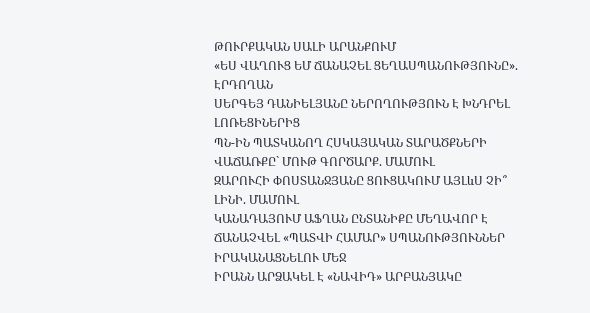ԹՈՒՐՔԱԿԱՆ ՍԱԼԻ ԱՐԱՆՔՈՒՄ
«ԵՍ ՎԱՂՈՒՑ ԵՄ ՃԱՆԱՉԵԼ ՑԵՂԱՍՊԱՆՈՒԹՅՈՒՆԸ». ԷՐԴՈՂԱՆ
ՍԵՐԳԵՅ ԴԱՆԻԵԼՅԱՆԸ ՆԵՐՈՂՈՒԹՅՈՒՆ Է ԽՆԴՐԵԼ ԼՈՌԵՑԻՆԵՐԻՑ
ՊՆ-ԻՆ ՊԱՏԿԱՆՈՂ ՀՍԿԱՅԱԿԱՆ ՏԱՐԱԾՔՆԵՐԻ ՎԱՃԱՌՔԸ` ՄՈՒԹ ԳՈՐԾԱՐՔ. ՄԱՄՈՒԼ
ԶԱՐՈՒՀԻ ՓՈՍՏԱՆՋՅԱՆԸ ՑՈՒՑԱԿՈՒՄ ԱՅԼևՍ ՉԻ՞ ԼԻՆԻ. ՄԱՄՈՒԼ
ԿԱՆԱԴԱՅՈՒՄ ԱՖՂԱՆ ԸՆՏԱՆԻՔԸ ՄԵՂԱՎՈՐ Է ՃԱՆԱՉՎԵԼ «ՊԱՏՎԻ ՀԱՄԱՐ» ՍՊԱՆՈՒԹՅՈՒՆՆԵՐ ԻՐԱԿԱՆԱՑՆԵԼՈՒ ՄԵՋ
ԻՐԱՆՆ ԱՐՁԱԿԵԼ Է «ՆԱՎԻԴ» ԱՐԲԱՆՅԱԿԸ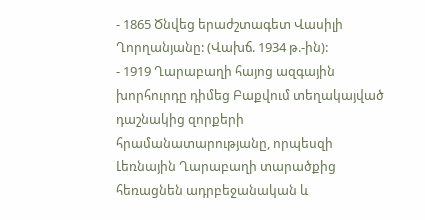- 1865 Ծնվեց երաժշտագետ Վասիլի Ղորղանյանը: (Վախճ. 1934 թ.-ին):
- 1919 Ղարաբաղի հայոց ազգային խորհուրդը դիմեց Բաքվում տեղակայված դաշնակից զորքերի հրամանատարությանը, որպեսզի Լեռնային Ղարաբաղի տարածքից հեռացնեն ադրբեջանական և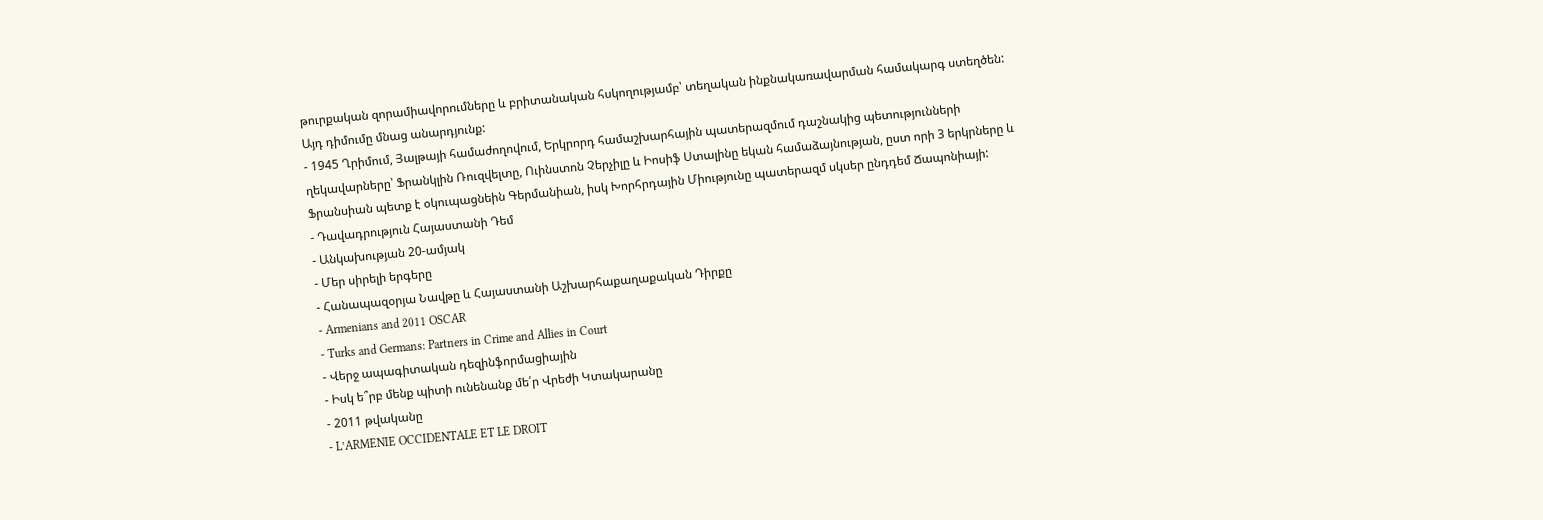թուրքական զորամիավորումները և բրիտանական հսկողությամբ՝ տեղական ինքնակառավարման համակարգ ստեղծեն: Այդ դիմումը մնաց անարդյունք:
- 1945 Ղրիմում, Յալթայի համաժողովում, Երկրորդ համաշխարհային պատերազմում դաշնակից պետությունների ղեկավարները՝ Ֆրանկլին Ռուզվելտը, Ուինստոն Չերչիլը և Իոսիֆ Ստալինը եկան համաձայնության, ըստ որի 3 երկրները և Ֆրանսիան պետք է օկուպացնեին Գերմանիան, իսկ Խորհրդային Միությունը պատերազմ սկսեր ընդդեմ Ճապոնիայի:
- Դավադրություն Հայաստանի Դեմ
- Անկախության 20-ամյակ
- Մեր սիրելի երգերը
- Հանապազօրյա Նավթը և Հայաստանի Աշխարհաքաղաքական Դիրքը
- Armenians and 2011 OSCAR
- Turks and Germans: Partners in Crime and Allies in Court
- Վերջ ապագիտական դեզինֆորմացիային
- Իսկ ե՞րբ մենք պիտի ունենանք մե՛ր Վրեժի Կտակարանը
- 2011 թվականը
- L’ARMENIE OCCIDENTALE ET LE DROIT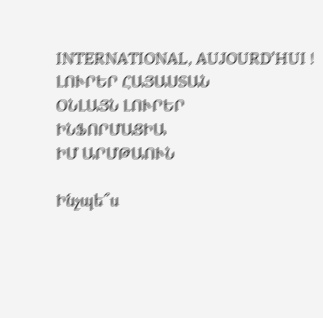INTERNATIONAL, AUJOURD’HUI !
ԼՈՒՐԵՐ ՀԱՅԱՍՏԱՆ
ՕՆԼԱՅՆ ԼՈՒՐԵՐ
ԻՆՖՈՐՄԱՑԻԱ
ԻՄ ԱՐՄԹԱՈՒՆ

Ինչպե՞ս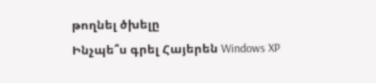թողնել ծխելը
Ինչպե՞ս գրել Հայերեն Windows XP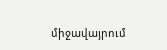միջավայրում